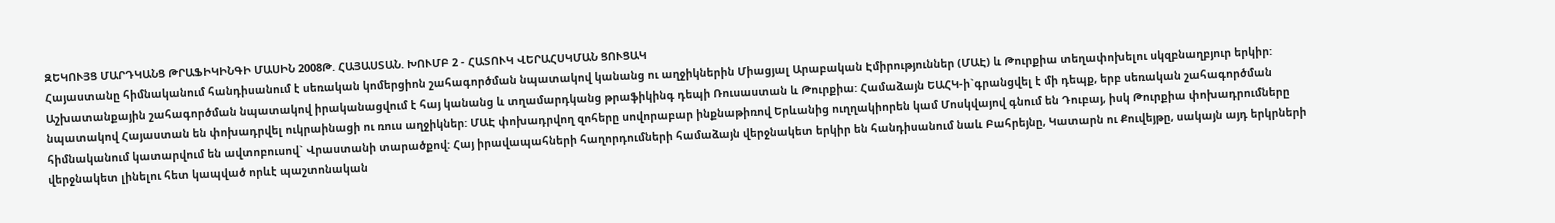ԶԵԿՈՒՅՑ ՄԱՐԴԿԱՆՑ ԹՐԱՖԻԿԻՆԳԻ ՄԱՍԻՆ 2008Թ. ՀԱՅԱՍՏԱՆ. ԽՈՒՄԲ 2 - ՀԱՏՈՒԿ ՎԵՐԱՀՍԿՄԱՆ ՑՈՒՑԱԿ
Հայաստանը հիմնականում հանդիսանում է սեռական կոմերցիոն շահագործման նպատակով կանանց ու աղջիկներին Միացյալ Արաբական Էմիրություններ (ՄԱԷ) և Թուրքիա տեղափոխելու սկզբնաղբյուր երկիր: Աշխատանքային շահագործման նպատակով իրականացվում է հայ կանանց և տղամարդկանց թրաֆիկինգ դեպի Ռուսաստան և Թուրքիա: Համաձայն ԵԱՀԿ-ի`գրանցվել է մի դեպք, երբ սեռական շահագործման նպատակով Հայաստան են փոխադրվել ուկրաինացի ու ռուս աղջիկներ: ՄԱԷ փոխադրվող զոհերը սովորաբար ինքնաթիռով Երևանից ուղղակիորեն կամ Մոսկվայով գնում են Դուբայ, իսկ Թուրքիա փոխադրումները հիմնականում կատարվում են ավտոբուսով` Վրաստանի տարածքով: Հայ իրավապահների հաղորդումների համաձայն վերջնակետ երկիր են հանդիսանում նաև Բահրեյնը, Կատարն ու Քուվեյթը, սակայն այդ երկրների վերջնակետ լինելու հետ կապված որևէ պաշտոնական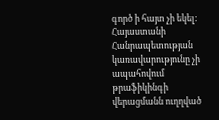գործ ի հայտ չի եկել:
Հայաստանի Հանրապետության կառավարությունը չի ապահովում թրաֆիկինգի վերացմանն ուղղված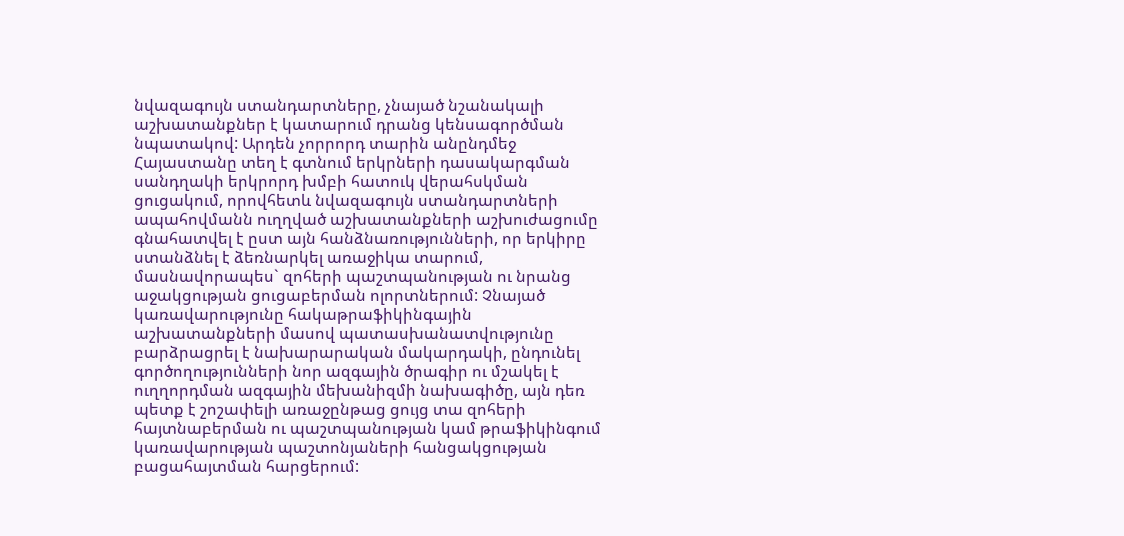նվազագույն ստանդարտները, չնայած նշանակալի աշխատանքներ է կատարում դրանց կենսագործման նպատակով: Արդեն չորրորդ տարին անընդմեջ Հայաստանը տեղ է գտնում երկրների դասակարգման սանդղակի երկրորդ խմբի հատուկ վերահսկման ցուցակում, որովհետև նվազագույն ստանդարտների ապահովմանն ուղղված աշխատանքների աշխուժացումը գնահատվել է ըստ այն հանձնառությունների, որ երկիրը ստանձնել է ձեռնարկել առաջիկա տարում, մասնավորապես` զոհերի պաշտպանության ու նրանց աջակցության ցուցաբերման ոլորտներում: Չնայած կառավարությունը հակաթրաֆիկինգային աշխատանքների մասով պատասխանատվությունը բարձրացրել է նախարարական մակարդակի, ընդունել գործողությունների նոր ազգային ծրագիր ու մշակել է ուղղորդման ազգային մեխանիզմի նախագիծը, այն դեռ պետք է շոշափելի առաջընթաց ցույց տա զոհերի հայտնաբերման ու պաշտպանության կամ թրաֆիկինգում կառավարության պաշտոնյաների հանցակցության բացահայտման հարցերում: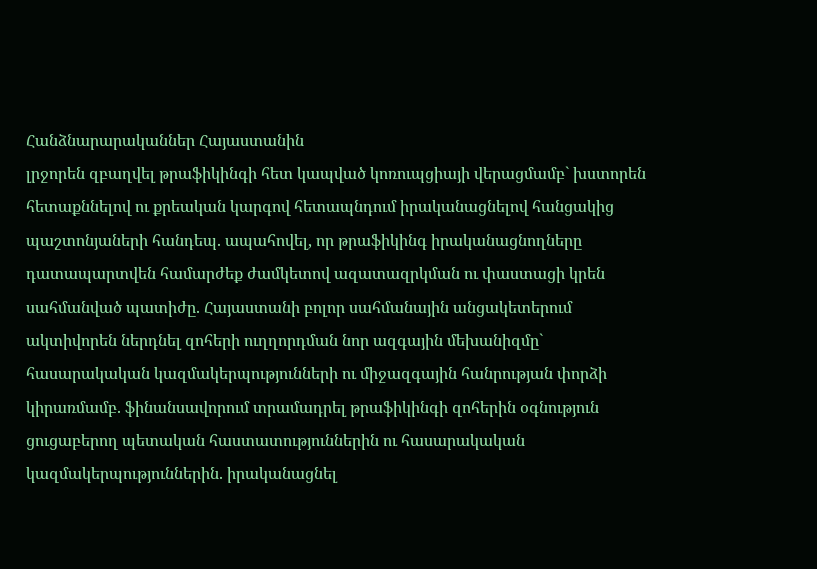Հանձնարարականներ Հայաստանին
լրջորեն զբաղվել թրաֆիկինգի հետ կապված կոռուպցիայի վերացմամբ` խստորեն հետաքննելով ու քրեական կարգով հետապնդում իրականացնելով հանցակից պաշտոնյաների հանդեպ. ապահովել, որ թրաֆիկինգ իրականացնողները դատապարտվեն համարժեք ժամկետով ազատազրկման ու փաստացի կրեն սահմանված պատիժը. Հայաստանի բոլոր սահմանային անցակետերում ակտիվորեն ներդնել զոհերի ուղղորդման նոր ազգային մեխանիզմը` հասարակական կազմակերպությունների ու միջազգային հանրության փորձի կիրառմամբ. ֆինանսավորում տրամադրել թրաֆիկինգի զոհերին օգնություն ցուցաբերող պետական հաստատություններին ու հասարակական կազմակերպություններին. իրականացնել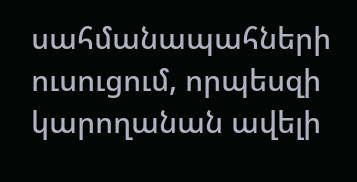սահմանապահների ուսուցում, որպեսզի կարողանան ավելի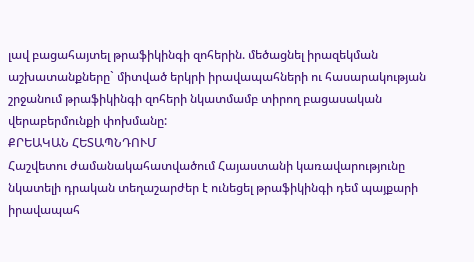լավ բացահայտել թրաֆիկինգի զոհերին. մեծացնել իրազեկման աշխատանքները` միտված երկրի իրավապահների ու հասարակության շրջանում թրաֆիկինգի զոհերի նկատմամբ տիրող բացասական վերաբերմունքի փոխմանը:
ՔՐԵԱԿԱՆ ՀԵՏԱՊՆԴՈՒՄ
Հաշվետու ժամանակահատվածում Հայաստանի կառավարությունը նկատելի դրական տեղաշարժեր է ունեցել թրաֆիկինգի դեմ պայքարի իրավապահ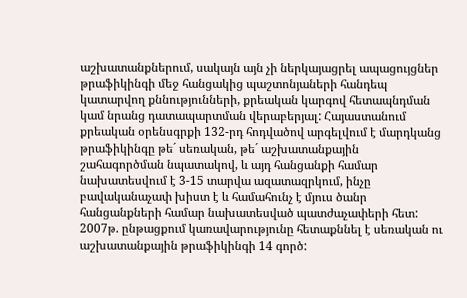աշխատանքներում, սակայն այն չի ներկայացրել ապացույցներ թրաֆիկինգի մեջ հանցակից պաշտոնյաների հանդեպ կատարվող քննությունների, քրեական կարգով հետապնդման կամ նրանց դատապարտման վերաբերյալ: Հայաստանում քրեական օրենսգրքի 132-րդ հոդվածով արգելվում է մարդկանց թրաֆիկինգը թե´ սեռական, թե´ աշխատանքային շահագործման նպատակով, և այդ հանցանքի համար նախատեսվում է 3-15 տարվա ազատազրկում, ինչը բավականաչափ խիստ է և համահունչ է մյուս ծանր հանցանքների համար նախատեսված պատժաչափերի հետ: 2007թ. ընթացքում կառավարությունը հետաքննել է սեռական ու աշխատանքային թրաֆիկինգի 14 գործ: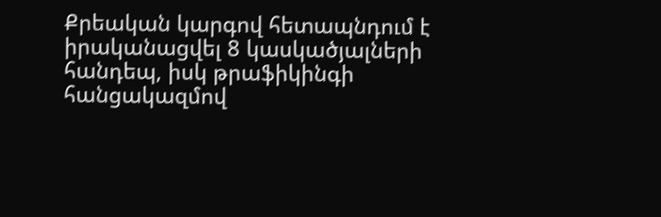Քրեական կարգով հետապնդում է իրականացվել 8 կասկածյալների հանդեպ, իսկ թրաֆիկինգի հանցակազմով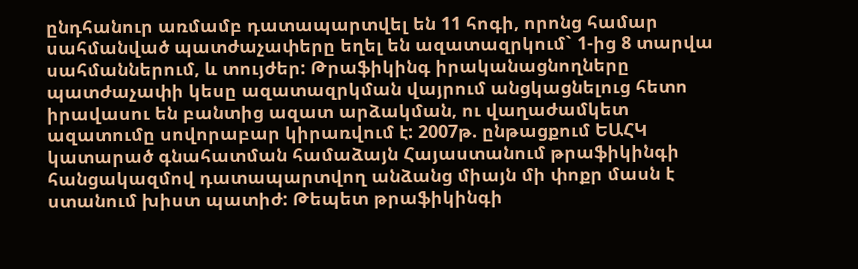ընդհանուր առմամբ դատապարտվել են 11 հոգի, որոնց համար սահմանված պատժաչափերը եղել են ազատազրկում` 1-ից 8 տարվա սահմաններում, և տույժեր: Թրաֆիկինգ իրականացնողները պատժաչափի կեսը ազատազրկման վայրում անցկացնելուց հետո իրավասու են բանտից ազատ արձակման, ու վաղաժամկետ ազատումը սովորաբար կիրառվում է: 2007թ. ընթացքում ԵԱՀԿ կատարած գնահատման համաձայն Հայաստանում թրաֆիկինգի հանցակազմով դատապարտվող անձանց միայն մի փոքր մասն է ստանում խիստ պատիժ: Թեպետ թրաֆիկինգի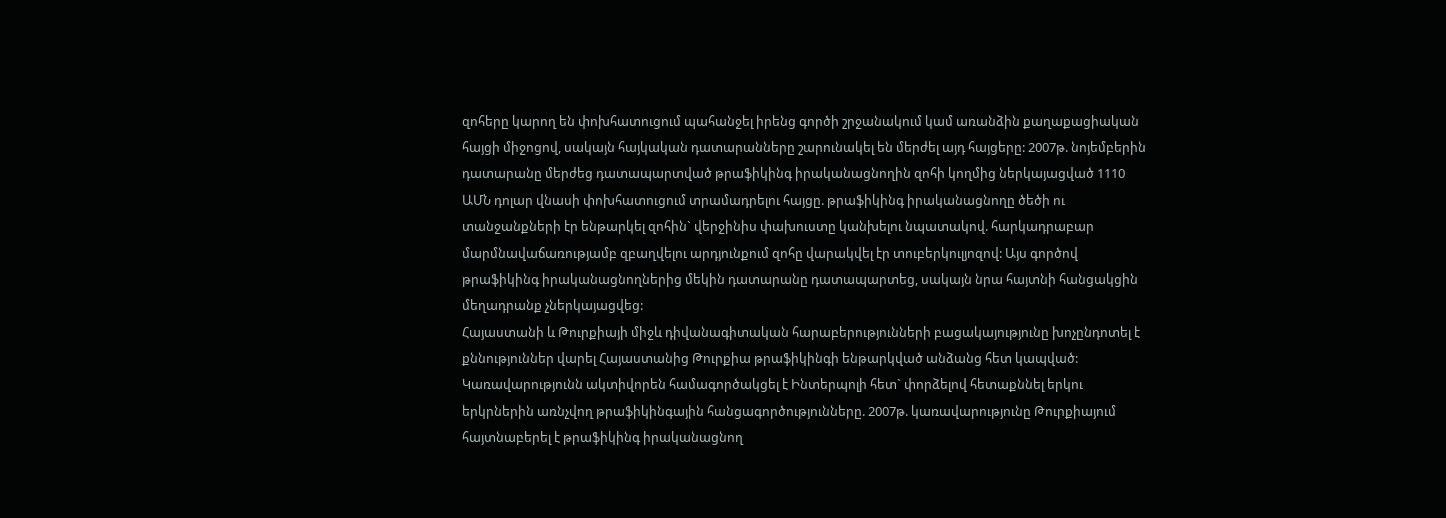զոհերը կարող են փոխհատուցում պահանջել իրենց գործի շրջանակում կամ առանձին քաղաքացիական հայցի միջոցով, սակայն հայկական դատարանները շարունակել են մերժել այդ հայցերը: 2007թ. նոյեմբերին դատարանը մերժեց դատապարտված թրաֆիկինգ իրականացնողին զոհի կողմից ներկայացված 1110 ԱՄՆ դոլար վնասի փոխհատուցում տրամադրելու հայցը. թրաֆիկինգ իրականացնողը ծեծի ու տանջանքների էր ենթարկել զոհին` վերջինիս փախուստը կանխելու նպատակով. հարկադրաբար մարմնավաճառությամբ զբաղվելու արդյունքում զոհը վարակվել էր տուբերկուլյոզով: Այս գործով թրաֆիկինգ իրականացնողներից մեկին դատարանը դատապարտեց, սակայն նրա հայտնի հանցակցին մեղադրանք չներկայացվեց:
Հայաստանի և Թուրքիայի միջև դիվանագիտական հարաբերությունների բացակայությունը խոչընդոտել է քննություններ վարել Հայաստանից Թուրքիա թրաֆիկինգի ենթարկված անձանց հետ կապված: Կառավարությունն ակտիվորեն համագործակցել է Ինտերպոլի հետ` փորձելով հետաքննել երկու երկրներին առնչվող թրաֆիկինգային հանցագործությունները. 2007թ. կառավարությունը Թուրքիայում հայտնաբերել է թրաֆիկինգ իրականացնող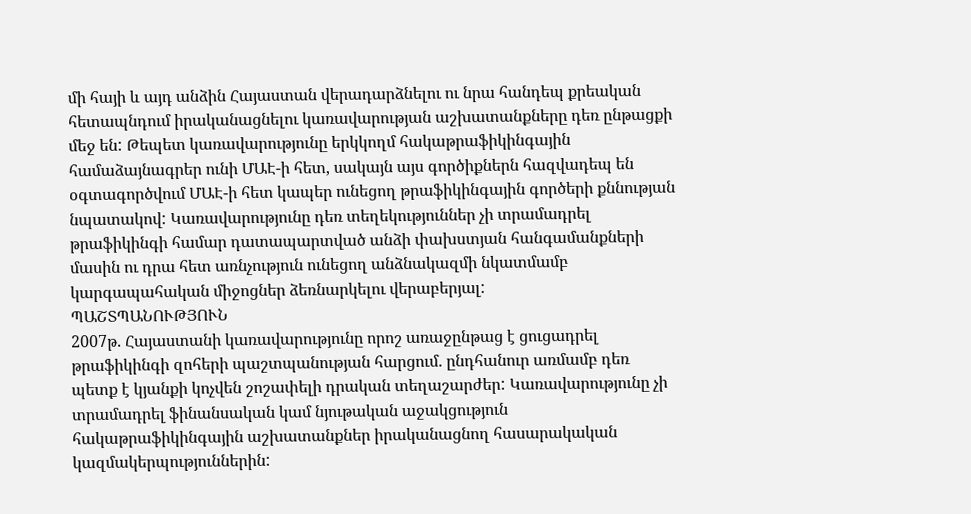մի հայի և այդ անձին Հայաստան վերադարձնելու ու նրա հանդեպ քրեական հետապնդում իրականացնելու կառավարության աշխատանքները դեռ ընթացքի մեջ են: Թեպետ կառավարությունը երկկողմ հակաթրաֆիկինգային համաձայնագրեր ունի ՄԱԷ-ի հետ, սակայն այս գործիքներն հազվադեպ են օգտագործվում ՄԱԷ-ի հետ կապեր ունեցող թրաֆիկինգային գործերի քննության նպատակով: Կառավարությունը դեռ տեղեկություններ չի տրամադրել թրաֆիկինգի համար դատապարտված անձի փախստյան հանգամանքների մասին ու դրա հետ առնչություն ունեցող անձնակազմի նկատմամբ կարգապահական միջոցներ ձեռնարկելու վերաբերյալ:
ՊԱՇՏՊԱՆՈՒԹՅՈՒՆ
2007թ. Հայաստանի կառավարությունը որոշ առաջընթաց է ցուցադրել թրաֆիկինգի զոհերի պաշտպանության հարցում. ընդհանուր առմամբ դեռ պետք է կյանքի կոչվեն շոշափելի դրական տեղաշարժեր: Կառավարությունը չի տրամադրել ֆինանսական կամ նյութական աջակցություն հակաթրաֆիկինգային աշխատանքներ իրականացնող հասարակական կազմակերպություններին: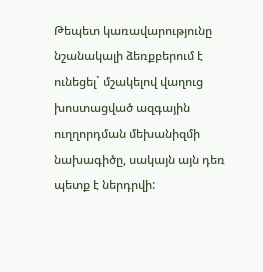Թեպետ կառավարությունը նշանակալի ձեռքբերում է ունեցել` մշակելով վաղուց խոստացված ազգային ուղղորդման մեխանիզմի նախագիծը, սակայն այն դեռ պետք է ներդրվի: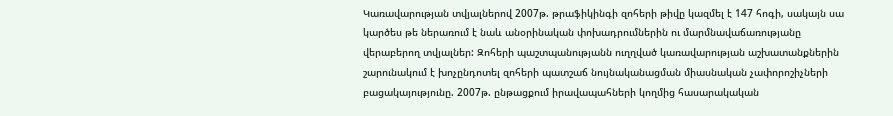Կառավարության տվյալներով 2007թ. թրաֆիկինգի զոհերի թիվը կազմել է 147 հոգի, սակայն սա կարծես թե ներառում է նաև անօրինական փոխադրումներին ու մարմնավաճառությանը վերաբերող տվյալներ: Զոհերի պաշտպանությանն ուղղված կառավարության աշխատանքներին շարունակում է խոչընդոտել զոհերի պատշաճ նույնականացման միասնական չափորոշիչների բացակայությունը. 2007թ. ընթացքում իրավապահների կողմից հասարակական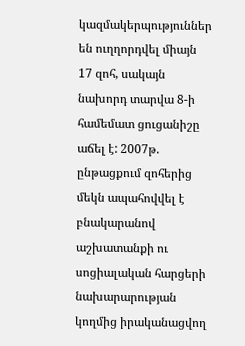կազմակերպություններ են ուղղորդվել միայն 17 զոհ, սակայն նախորդ տարվա 8-ի համեմատ ցուցանիշը աճել է: 2007թ. ընթացքում զոհերից մեկն ապահովվել է բնակարանով աշխատանքի ու սոցիալական հարցերի նախարարության կողմից իրականացվող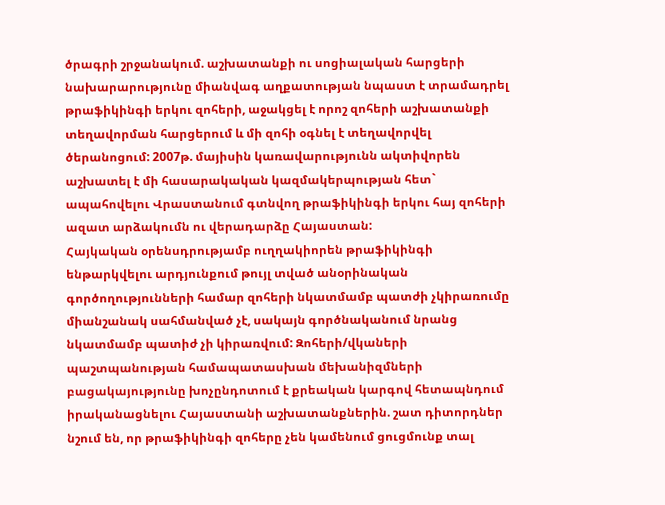ծրագրի շրջանակում. աշխատանքի ու սոցիալական հարցերի նախարարությունը միանվագ աղքատության նպաստ է տրամադրել թրաֆիկինգի երկու զոհերի, աջակցել է որոշ զոհերի աշխատանքի տեղավորման հարցերում և մի զոհի օգնել է տեղավորվել ծերանոցում: 2007թ. մայիսին կառավարությունն ակտիվորեն աշխատել է մի հասարակական կազմակերպության հետ` ապահովելու Վրաստանում գտնվող թրաֆիկինգի երկու հայ զոհերի ազատ արձակումն ու վերադարձը Հայաստան:
Հայկական օրենսդրությամբ ուղղակիորեն թրաֆիկինգի ենթարկվելու արդյունքում թույլ տված անօրինական գործողությունների համար զոհերի նկատմամբ պատժի չկիրառումը միանշանակ սահմանված չէ, սակայն գործնականում նրանց նկատմամբ պատիժ չի կիրառվում: Զոհերի/վկաների պաշտպանության համապատասխան մեխանիզմների բացակայությունը խոչընդոտում է քրեական կարգով հետապնդում իրականացնելու Հայաստանի աշխատանքներին. շատ դիտորդներ նշում են, որ թրաֆիկինգի զոհերը չեն կամենում ցուցմունք տալ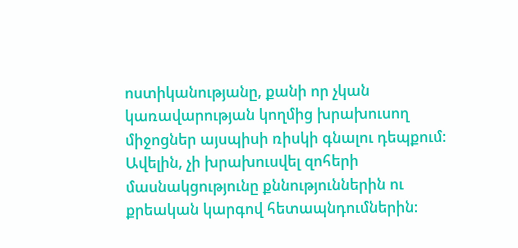ոստիկանությանը, քանի որ չկան կառավարության կողմից խրախուսող միջոցներ այսպիսի ռիսկի գնալու դեպքում: Ավելին, չի խրախուսվել զոհերի մասնակցությունը քննություններին ու քրեական կարգով հետապնդումներին: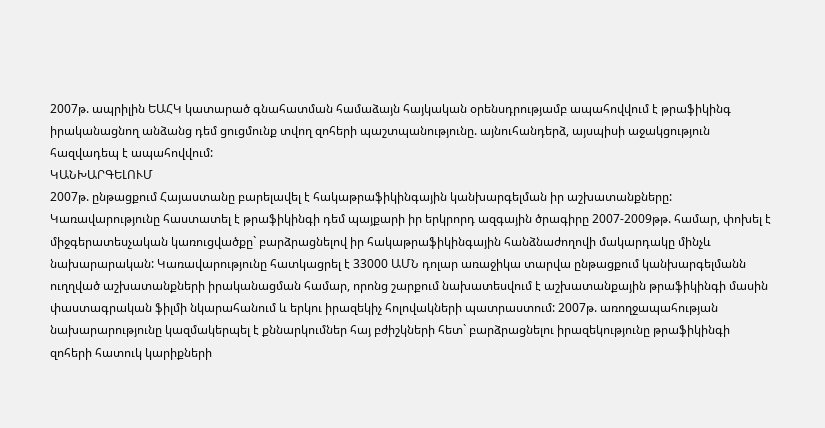2007թ. ապրիլին ԵԱՀԿ կատարած գնահատման համաձայն հայկական օրենսդրությամբ ապահովվում է թրաֆիկինգ իրականացնող անձանց դեմ ցուցմունք տվող զոհերի պաշտպանությունը. այնուհանդերձ, այսպիսի աջակցություն հազվադեպ է ապահովվում:
ԿԱՆԽԱՐԳԵԼՈՒՄ
2007թ. ընթացքում Հայաստանը բարելավել է հակաթրաֆիկինգային կանխարգելման իր աշխատանքները: Կառավարությունը հաստատել է թրաֆիկինգի դեմ պայքարի իր երկրորդ ազգային ծրագիրը 2007-2009թթ. համար, փոխել է միջգերատեսչական կառուցվածքը` բարձրացնելով իր հակաթրաֆիկինգային հանձնաժողովի մակարդակը մինչև նախարարական: Կառավարությունը հատկացրել է 33000 ԱՄՆ դոլար առաջիկա տարվա ընթացքում կանխարգելմանն ուղղված աշխատանքների իրականացման համար, որոնց շարքում նախատեսվում է աշխատանքային թրաֆիկինգի մասին փաստագրական ֆիլմի նկարահանում և երկու իրազեկիչ հոլովակների պատրաստում: 2007թ. առողջապահության նախարարությունը կազմակերպել է քննարկումներ հայ բժիշկների հետ` բարձրացնելու իրազեկությունը թրաֆիկինգի զոհերի հատուկ կարիքների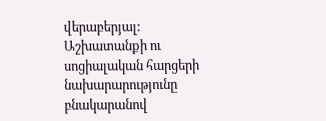վերաբերյալ: Աշխատանքի ու սոցիալական հարցերի նախարարությունը բնակարանով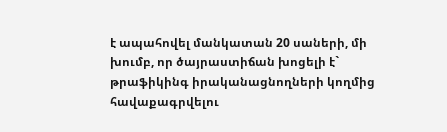է ապահովել մանկատան 20 սաների, մի խումբ, որ ծայրաստիճան խոցելի է` թրաֆիկինգ իրականացնողների կողմից հավաքագրվելու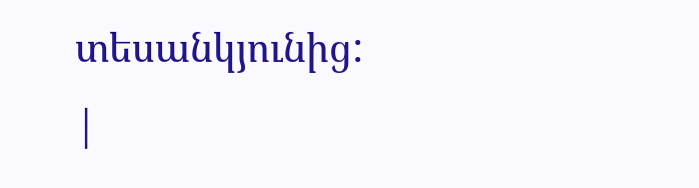տեսանկյունից:
|